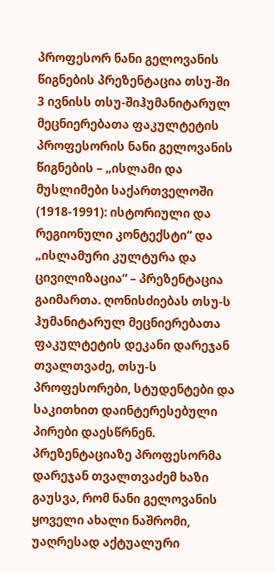პროფესორ ნანი გელოვანის წიგნების პრეზენტაცია თსუ-ში
3 ივნისს თსუ-შიჰუმანიტარულ მეცნიერებათა ფაკულტეტის პროფესორის ნანი გელოვანის წიგნების – „ისლამი და მუსლიმები საქართველოში (1918-1991): ისტორიული და რეგიონული კონტექსტი“ და „ისლამური კულტურა და ცივილიზაცია“ – პრეზენტაცია გაიმართა. ღონისძიებას თსუ-ს ჰუმანიტარულ მეცნიერებათა ფაკულტეტის დეკანი დარეჯან თვალთვაძე, თსუ-ს პროფესორები, სტუდენტები და საკითხით დაინტერესებული პირები დაესწრნენ.
პრეზენტაციაზე პროფესორმა დარეჯან თვალთვაძემ ხაზი გაუსვა, რომ ნანი გელოვანის ყოველი ახალი ნაშრომი, უაღრესად აქტუალური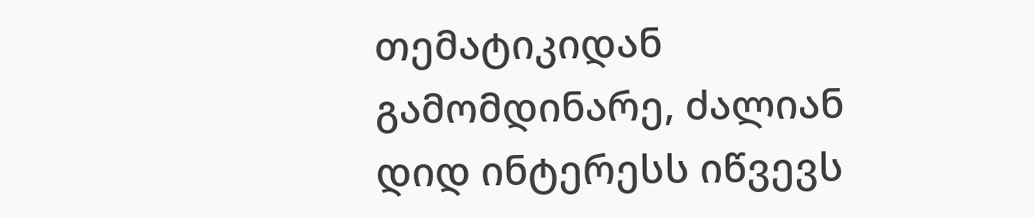თემატიკიდან გამომდინარე, ძალიან დიდ ინტერესს იწვევს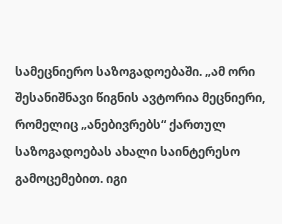სამეცნიერო საზოგადოებაში. „ამ ორი შესანიშნავი წიგნის ავტორია მეცნიერი, რომელიც „ანებივრებს“ ქართულ საზოგადოებას ახალი საინტერესო გამოცემებით. იგი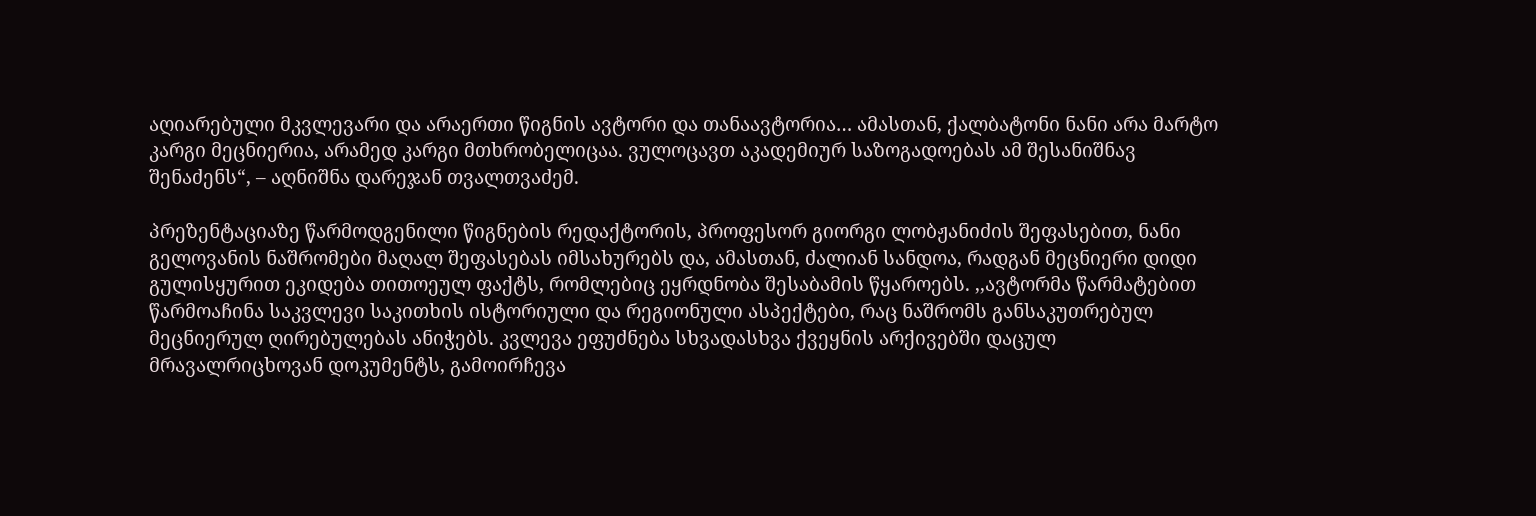აღიარებული მკვლევარი და არაერთი წიგნის ავტორი და თანაავტორია… ამასთან, ქალბატონი ნანი არა მარტო კარგი მეცნიერია, არამედ კარგი მთხრობელიცაა. ვულოცავთ აკადემიურ საზოგადოებას ამ შესანიშნავ შენაძენს“, – აღნიშნა დარეჯან თვალთვაძემ.

პრეზენტაციაზე წარმოდგენილი წიგნების რედაქტორის, პროფესორ გიორგი ლობჟანიძის შეფასებით, ნანი გელოვანის ნაშრომები მაღალ შეფასებას იმსახურებს და, ამასთან, ძალიან სანდოა, რადგან მეცნიერი დიდი გულისყურით ეკიდება თითოეულ ფაქტს, რომლებიც ეყრდნობა შესაბამის წყაროებს. ,,ავტორმა წარმატებით წარმოაჩინა საკვლევი საკითხის ისტორიული და რეგიონული ასპექტები, რაც ნაშრომს განსაკუთრებულ მეცნიერულ ღირებულებას ანიჭებს. კვლევა ეფუძნება სხვადასხვა ქვეყნის არქივებში დაცულ მრავალრიცხოვან დოკუმენტს, გამოირჩევა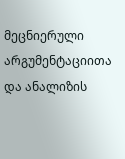მეცნიერული არგუმენტაციითა და ანალიზის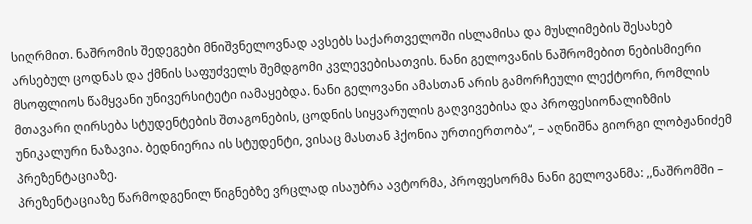სიღრმით. ნაშრომის შედეგები მნიშვნელოვნად ავსებს საქართველოში ისლამისა და მუსლიმების შესახებ არსებულ ცოდნას და ქმნის საფუძველს შემდგომი კვლევებისათვის. ნანი გელოვანის ნაშრომებით ნებისმიერი მსოფლიოს წამყვანი უნივერსიტეტი იამაყებდა. ნანი გელოვანი ამასთან არის გამორჩეული ლექტორი, რომლის მთავარი ღირსება სტუდენტების შთაგონების, ცოდნის სიყვარულის გაღვივებისა და პროფესიონალიზმის უნიკალური ნაზავია. ბედნიერია ის სტუდენტი, ვისაც მასთან ჰქონია ურთიერთობა“, – აღნიშნა გიორგი ლობჟანიძემ პრეზენტაციაზე.
პრეზენტაციაზე წარმოდგენილ წიგნებზე ვრცლად ისაუბრა ავტორმა, პროფესორმა ნანი გელოვანმა: ,,ნაშრომში –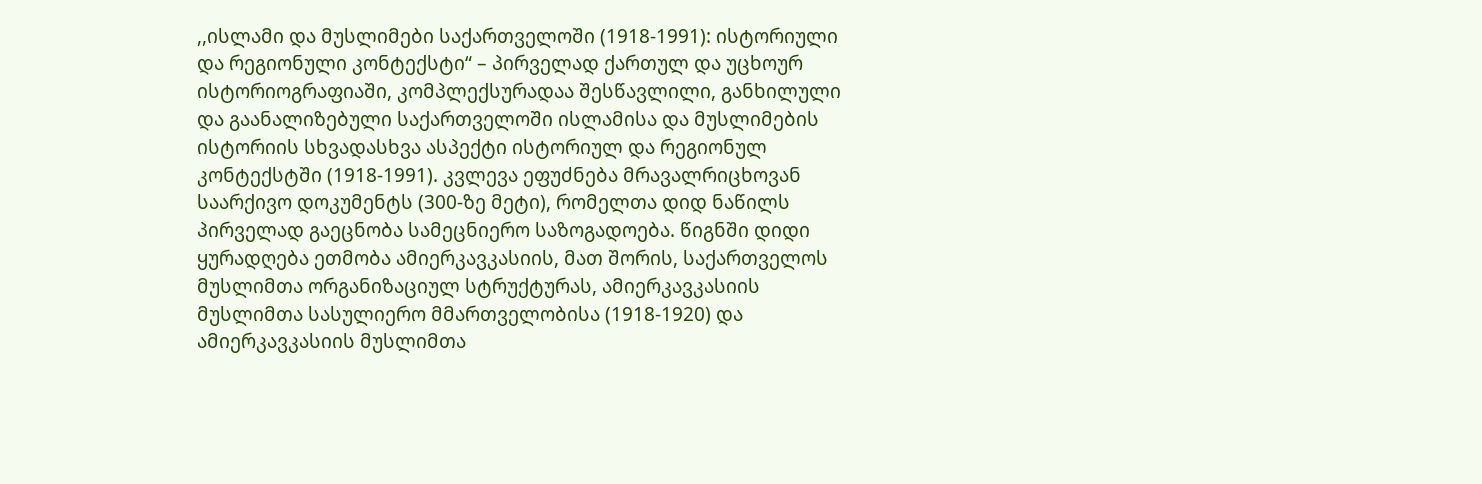,,ისლამი და მუსლიმები საქართველოში (1918-1991): ისტორიული და რეგიონული კონტექსტი“ – პირველად ქართულ და უცხოურ ისტორიოგრაფიაში, კომპლექსურადაა შესწავლილი, განხილული და გაანალიზებული საქართველოში ისლამისა და მუსლიმების ისტორიის სხვადასხვა ასპექტი ისტორიულ და რეგიონულ კონტექსტში (1918-1991). კვლევა ეფუძნება მრავალრიცხოვან საარქივო დოკუმენტს (300-ზე მეტი), რომელთა დიდ ნაწილს პირველად გაეცნობა სამეცნიერო საზოგადოება. წიგნში დიდი ყურადღება ეთმობა ამიერკავკასიის, მათ შორის, საქართველოს მუსლიმთა ორგანიზაციულ სტრუქტურას, ამიერკავკასიის მუსლიმთა სასულიერო მმართველობისა (1918-1920) და ამიერკავკასიის მუსლიმთა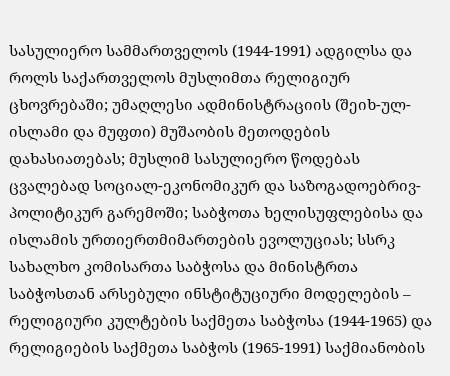სასულიერო სამმართველოს (1944-1991) ადგილსა და როლს საქართველოს მუსლიმთა რელიგიურ ცხოვრებაში; უმაღლესი ადმინისტრაციის (შეიხ-ულ-ისლამი და მუფთი) მუშაობის მეთოდების დახასიათებას; მუსლიმ სასულიერო წოდებას ცვალებად სოციალ-ეკონომიკურ და საზოგადოებრივ-პოლიტიკურ გარემოში; საბჭოთა ხელისუფლებისა და ისლამის ურთიერთმიმართების ევოლუციას; სსრკ სახალხო კომისართა საბჭოსა და მინისტრთა საბჭოსთან არსებული ინსტიტუციური მოდელების – რელიგიური კულტების საქმეთა საბჭოსა (1944-1965) და რელიგიების საქმეთა საბჭოს (1965-1991) საქმიანობის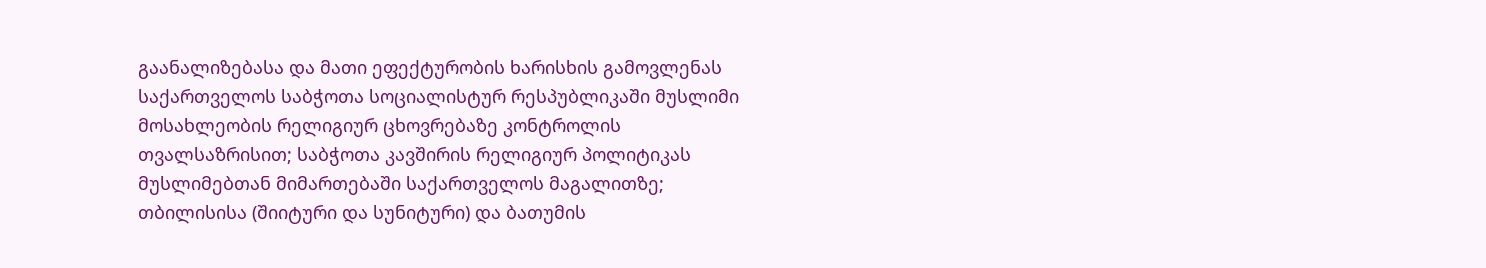გაანალიზებასა და მათი ეფექტურობის ხარისხის გამოვლენას საქართველოს საბჭოთა სოციალისტურ რესპუბლიკაში მუსლიმი მოსახლეობის რელიგიურ ცხოვრებაზე კონტროლის თვალსაზრისით; საბჭოთა კავშირის რელიგიურ პოლიტიკას მუსლიმებთან მიმართებაში საქართველოს მაგალითზე; თბილისისა (შიიტური და სუნიტური) და ბათუმის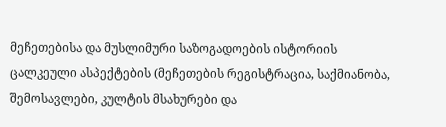მეჩეთებისა და მუსლიმური საზოგადოების ისტორიის ცალკეული ასპექტების (მეჩეთების რეგისტრაცია, საქმიანობა, შემოსავლები, კულტის მსახურები და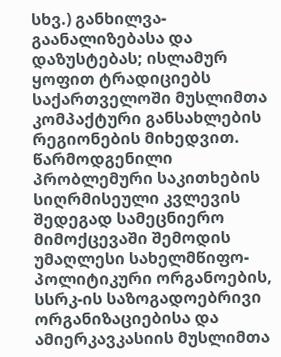სხვ.) განხილვა-გაანალიზებასა და დაზუსტებას; ისლამურ ყოფით ტრადიციებს საქართველოში მუსლიმთა კომპაქტური განსახლების რეგიონების მიხედვით. წარმოდგენილი პრობლემური საკითხების სიღრმისეული კვლევის შედეგად სამეცნიერო მიმოქცევაში შემოდის უმაღლესი სახელმწიფო-პოლიტიკური ორგანოების, სსრკ-ის საზოგადოებრივი ორგანიზაციებისა და ამიერკავკასიის მუსლიმთა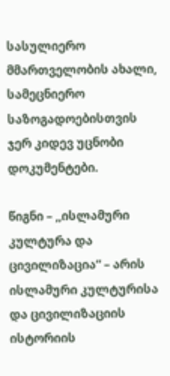სასულიერო მმართველობის ახალი, სამეცნიერო საზოგადოებისთვის ჯერ კიდევ უცნობი დოკუმენტები.

წიგნი – ,,ისლამური კულტურა და ცივილიზაცია“ – არის ისლამური კულტურისა და ცივილიზაციის ისტორიის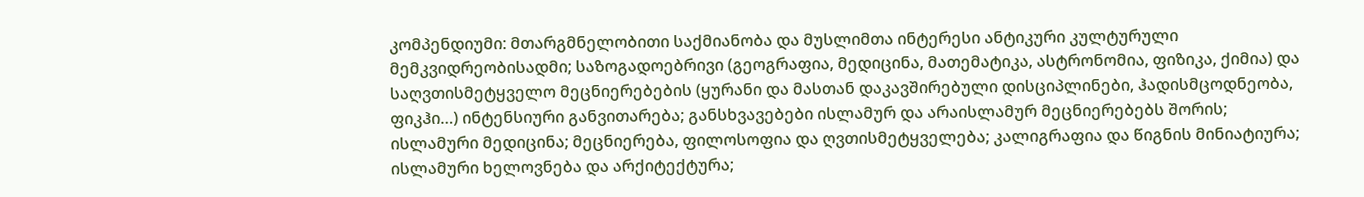კომპენდიუმი: მთარგმნელობითი საქმიანობა და მუსლიმთა ინტერესი ანტიკური კულტურული მემკვიდრეობისადმი; საზოგადოებრივი (გეოგრაფია, მედიცინა, მათემატიკა, ასტრონომია, ფიზიკა, ქიმია) და საღვთისმეტყველო მეცნიერებების (ყურანი და მასთან დაკავშირებული დისციპლინები, ჰადისმცოდნეობა, ფიკჰი…) ინტენსიური განვითარება; განსხვავებები ისლამურ და არაისლამურ მეცნიერებებს შორის; ისლამური მედიცინა; მეცნიერება, ფილოსოფია და ღვთისმეტყველება; კალიგრაფია და წიგნის მინიატიურა; ისლამური ხელოვნება და არქიტექტურა;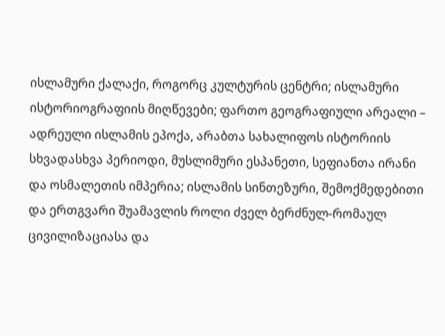ისლამური ქალაქი, როგორც კულტურის ცენტრი; ისლამური ისტორიოგრაფიის მიღწევები; ფართო გეოგრაფიული არეალი – ადრეული ისლამის ეპოქა, არაბთა სახალიფოს ისტორიის სხვადასხვა პერიოდი, მუსლიმური ესპანეთი, სეფიანთა ირანი და ოსმალეთის იმპერია; ისლამის სინთეზური, შემოქმედებითი და ერთგვარი შუამავლის როლი ძველ ბერძნულ-რომაულ ცივილიზაციასა და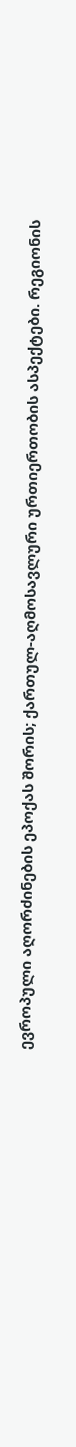ევროპული აღორძინების ეპოქას შორის; ქართულ-აღმოსავლური ურთიერთობის ასპექტები. რეგიონის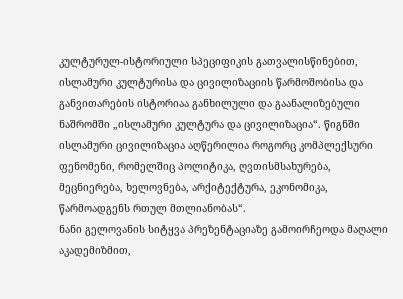კულტურულ-ისტორიული სპეციფიკის გათვალისწინებით, ისლამური კულტურისა და ცივილიზაციის წარმოშობისა და განვითარების ისტორიაა განხილული და გაანალიზებული ნაშრომში „ისლამური კულტურა და ცივილიზაცია“. წიგნში ისლამური ცივილიზაცია აღწერილია როგორც კომპლექსური ფენომენი, რომელშიც პოლიტიკა, ღვთისმსახურება, მეცნიერება, ხელოვნება, არქიტექტურა, ეკონომიკა, წარმოადგენს რთულ მთლიანობას“.
ნანი გელოვანის სიტყვა პრეზენტაციაზე გამოირჩეოდა მაღალი აკადემიზმით,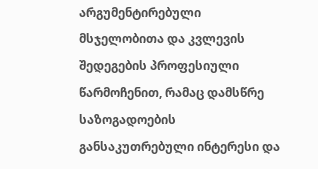არგუმენტირებული მსჯელობითა და კვლევის შედეგების პროფესიული წარმოჩენით, რამაც დამსწრე საზოგადოების განსაკუთრებული ინტერესი და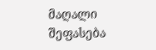მაღალი შეფასება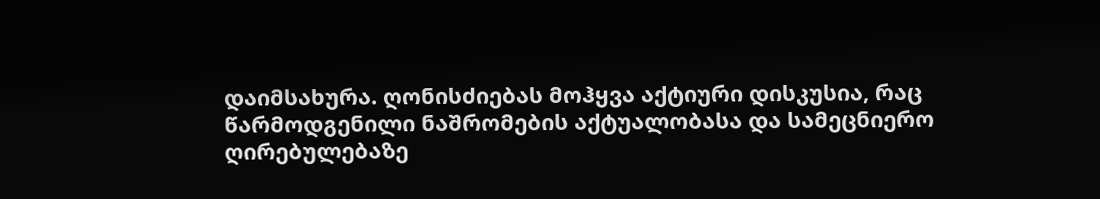დაიმსახურა. ღონისძიებას მოჰყვა აქტიური დისკუსია, რაც წარმოდგენილი ნაშრომების აქტუალობასა და სამეცნიერო ღირებულებაზე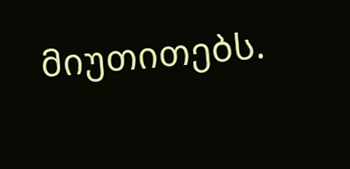მიუთითებს.